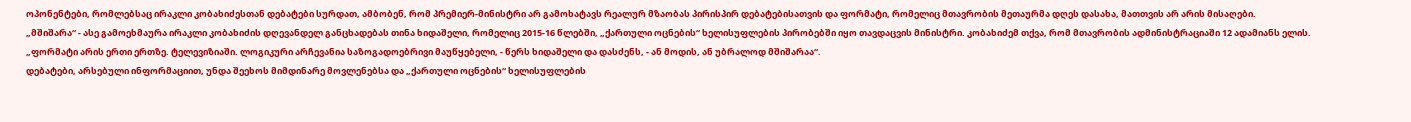ოპონენტები, რომლებსაც ირაკლი კობახიძესთან დებატები სურდათ, ამბობენ, რომ პრემიერ-მინისტრი არ გამოხატავს რეალურ მზაობას პირისპირ დებატებისათვის და ფორმატი, რომელიც მთავრობის მეთაურმა დღეს დასახა, მათთვის არ არის მისაღები.
„მშიშარა“ - ასე გამოეხმაურა ირაკლი კობახიძის დღევანდელ განცხადებას თინა ხიდაშელი, რომელიც 2015-16 წლებში, „ქართული ოცნების“ ხელისუფლების პირობებში იყო თავდაცვის მინისტრი. კობახიძემ თქვა, რომ მთავრობის ადმინისტრაციაში 12 ადამიანს ელის.
„ფორმატი არის ერთი ერთზე. ტელევიზიაში. ლოგიკური არჩევანია საზოგადოებრივი მაუწყებელი, - წერს ხიდაშელი და დასძენს, - ან მოდის, ან უბრალოდ მშიშარაა“.
დებატები, არსებული ინფორმაციით, უნდა შეეხოს მიმდინარე მოვლენებსა და „ქართული ოცნების“ ხელისუფლების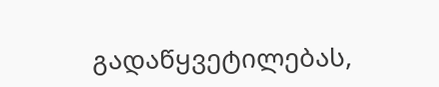გადაწყვეტილებას,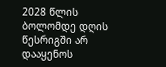2028 წლის ბოლომდე დღის წესრიგში არ დააყენოს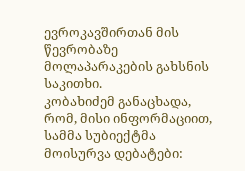ევროკავშირთან მის წევრობაზე მოლაპარაკების გახსნის საკითხი.
კობახიძემ განაცხადა, რომ, მისი ინფორმაციით, სამმა სუბიექტმა მოისურვა დებატები: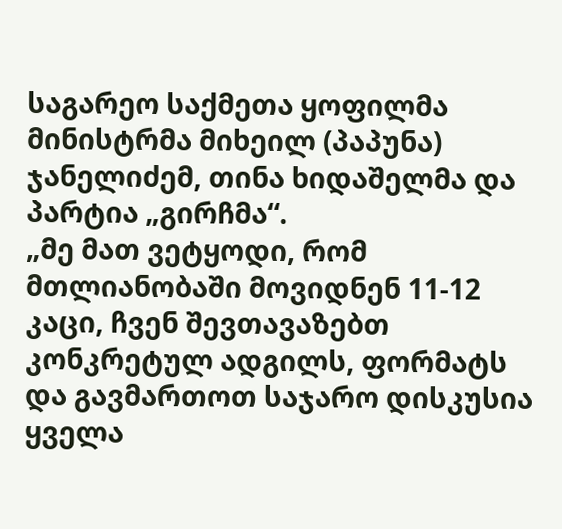საგარეო საქმეთა ყოფილმა მინისტრმა მიხეილ (პაპუნა) ჯანელიძემ, თინა ხიდაშელმა და პარტია „გირჩმა“.
„მე მათ ვეტყოდი, რომ მთლიანობაში მოვიდნენ 11-12 კაცი, ჩვენ შევთავაზებთ კონკრეტულ ადგილს, ფორმატს და გავმართოთ საჯარო დისკუსია ყველა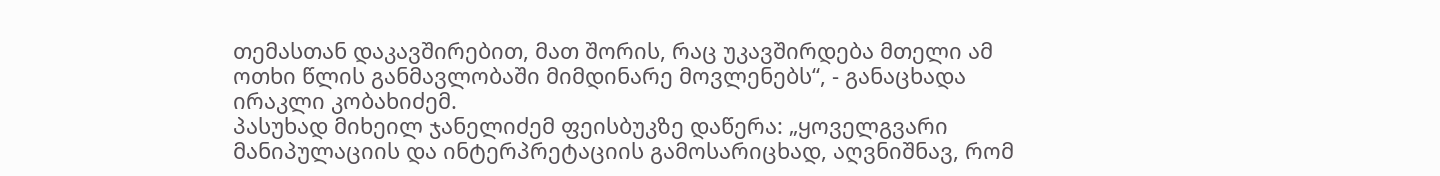თემასთან დაკავშირებით, მათ შორის, რაც უკავშირდება მთელი ამ ოთხი წლის განმავლობაში მიმდინარე მოვლენებს“, - განაცხადა ირაკლი კობახიძემ.
პასუხად მიხეილ ჯანელიძემ ფეისბუკზე დაწერა: „ყოველგვარი მანიპულაციის და ინტერპრეტაციის გამოსარიცხად, აღვნიშნავ, რომ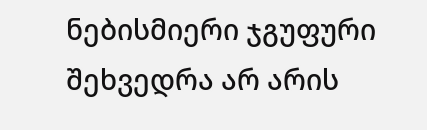ნებისმიერი ჯგუფური შეხვედრა არ არის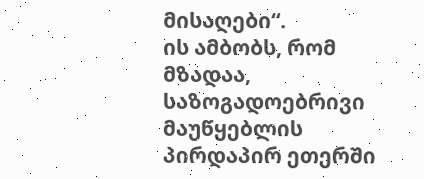მისაღები“.
ის ამბობს, რომ მზადაა, საზოგადოებრივი მაუწყებლის პირდაპირ ეთერში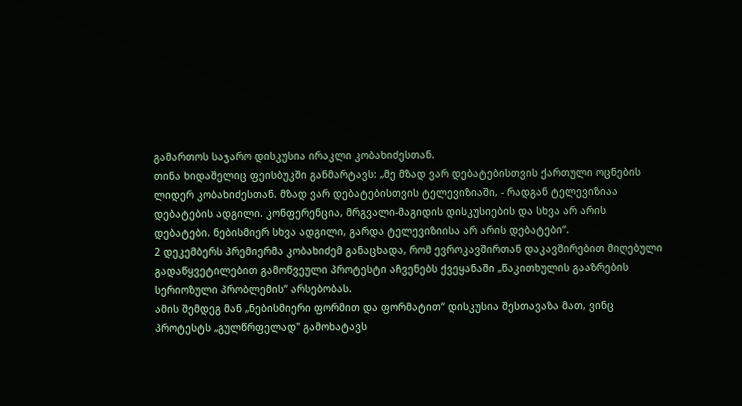გამართოს საჯარო დისკუსია ირაკლი კობახიძესთან.
თინა ხიდაშელიც ფეისბუკში განმარტავს: „მე მზად ვარ დებატებისთვის ქართული ოცნების ლიდერ კობახიძესთან. მზად ვარ დებატებისთვის ტელევიზიაში, - რადგან ტელევიზიაა დებატების ადგილი. კონფერენცია, მრგვალი-მაგიდის დისკუსიების და სხვა არ არის დებატები. ნებისმიერ სხვა ადგილი, გარდა ტელევიზიისა არ არის დებატები“.
2 დეკემბერს პრემიერმა კობახიძემ განაცხადა, რომ ევროკავშირთან დაკავშირებით მიღებული გადაწყვეტილებით გამოწვეული პროტესტი აჩვენებს ქვეყანაში „წაკითხულის გააზრების სერიოზული პრობლემის“ არსებობას.
ამის შემდეგ მან „ნებისმიერი ფორმით და ფორმატით“ დისკუსია შესთავაზა მათ, ვინც პროტესტს „გულწრფელად" გამოხატავს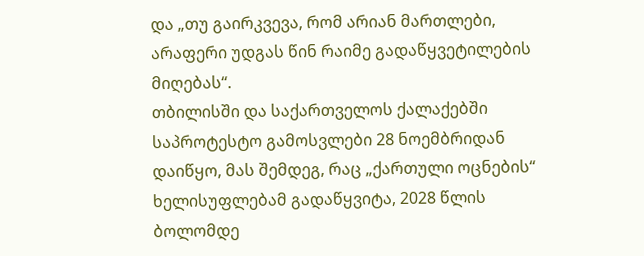და „თუ გაირკვევა, რომ არიან მართლები, არაფერი უდგას წინ რაიმე გადაწყვეტილების მიღებას“.
თბილისში და საქართველოს ქალაქებში საპროტესტო გამოსვლები 28 ნოემბრიდან დაიწყო, მას შემდეგ, რაც „ქართული ოცნების“ ხელისუფლებამ გადაწყვიტა, 2028 წლის ბოლომდე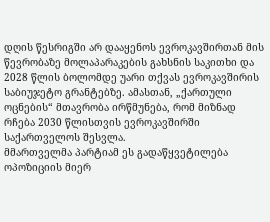დღის წესრიგში არ დააყენოს ევროკავშირთან მის წევრობაზე მოლაპარაკების გახსნის საკითხი და 2028 წლის ბოლომდე უარი თქვას ევროკავშირის საბიუჯეტო გრანტებზე. ამასთან, „ქართული ოცნების“ მთავრობა ირწმუნება, რომ მიზნად რჩება 2030 წლისთვის ევროკავშირში საქართველოს შესვლა.
მმართველმა პარტიამ ეს გადაწყვეტილება ოპოზიციის მიერ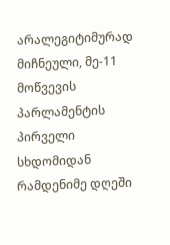არალეგიტიმურად მიჩნეული, მე-11 მოწვევის პარლამენტის პირველი სხდომიდან რამდენიმე დღეში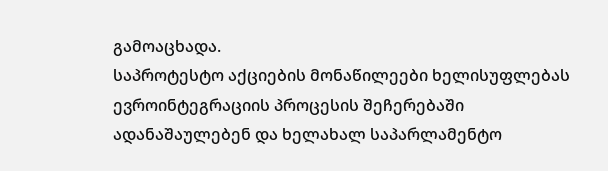გამოაცხადა.
საპროტესტო აქციების მონაწილეები ხელისუფლებას ევროინტეგრაციის პროცესის შეჩერებაში ადანაშაულებენ და ხელახალ საპარლამენტო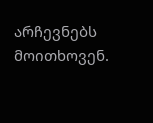არჩევნებს მოითხოვენ.